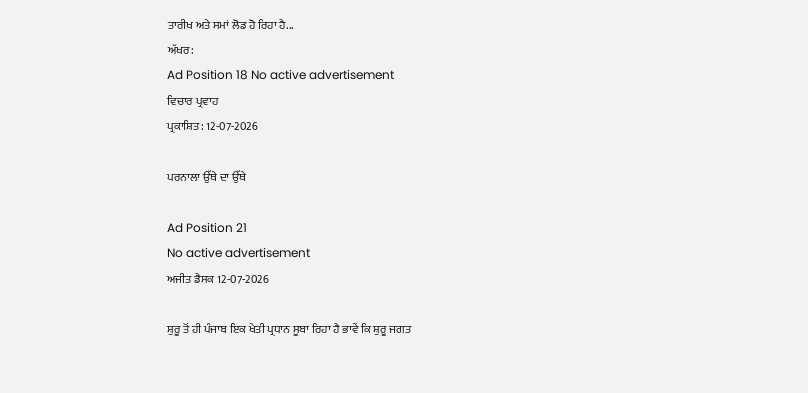ਤਾਰੀਖ ਅਤੇ ਸਮਾਂ ਲੋਡ ਹੋ ਰਿਹਾ ਹੈ...
ਅੱਖਰ:
Ad Position 18 No active advertisement
ਵਿਚਾਰ ਪ੍ਰਵਾਹ
ਪ੍ਰਕਾਸ਼ਿਤ: 12-07-2026

ਪਰਨਾਲਾ ਉੱਥੇ ਦਾ ਉੱਥੇ

Ad Position 21
No active advertisement
ਅਜੀਤ ਡੈਸਕ 12-07-2026

ਸ਼ੁਰੂ ਤੋਂ ਹੀ ਪੰਜਾਬ ਇਕ ਖੇਤੀ ਪ੍ਰਧਾਨ ਸੂਬਾ ਰਿਹਾ ਹੈ ਭਾਵੇਂ ਕਿ ਸ਼ੁਰੂ ਜਗਤ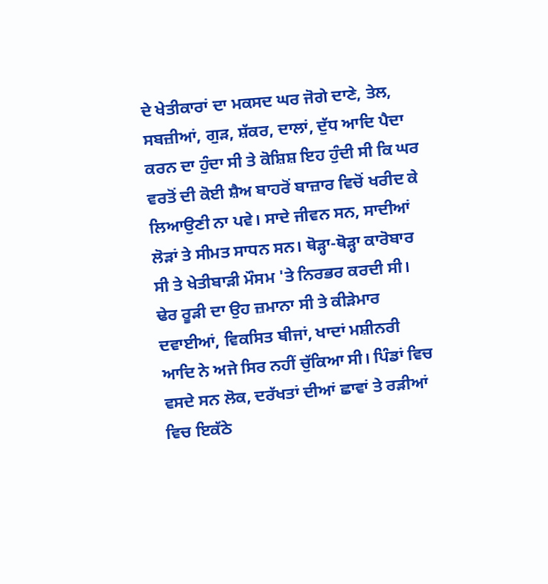ਦੇ ਖੇਤੀਕਾਰਾਂ ਦਾ ਮਕਸਦ ਘਰ ਜੋਗੇ ਦਾਣੇ, ਤੇਲ, ਸਬਜ਼ੀਆਂ, ਗੁੜ, ਸ਼ੱਕਰ, ਦਾਲਾਂ, ਦੁੱਧ ਆਦਿ ਪੈਦਾ ਕਰਨ ਦਾ ਹੁੰਦਾ ਸੀ ਤੇ ਕੋਸ਼ਿਸ਼ ਇਹ ਹੁੰਦੀ ਸੀ ਕਿ ਘਰ ਵਰਤੋਂ ਦੀ ਕੋਈ ਸ਼ੈਅ ਬਾਹਰੋਂ ਬਾਜ਼ਾਰ ਵਿਚੋਂ ਖਰੀਦ ਕੇ ਲਿਆਉਣੀ ਨਾ ਪਵੇ। ਸਾਦੇ ਜੀਵਨ ਸਨ, ਸਾਦੀਆਂ ਲੋੜਾਂ ਤੇ ਸੀਮਤ ਸਾਧਨ ਸਨ। ਥੋੜ੍ਹਾ-ਥੋੜ੍ਹਾ ਕਾਰੋਬਾਰ ਸੀ ਤੇ ਖੇਤੀਬਾੜੀ ਮੌਸਮ 'ਤੇ ਨਿਰਭਰ ਕਰਦੀ ਸੀ। ਢੇਰ ਰੂੜੀ ਦਾ ਉਹ ਜ਼ਮਾਨਾ ਸੀ ਤੇ ਕੀੜੇਮਾਰ ਦਵਾਈਆਂ, ਵਿਕਸਿਤ ਬੀਜਾਂ, ਖਾਦਾਂ ਮਸ਼ੀਨਰੀ ਆਦਿ ਨੇ ਅਜੇ ਸਿਰ ਨਹੀਂ ਚੁੱਕਿਆ ਸੀ। ਪਿੰਡਾਂ ਵਿਚ ਵਸਦੇ ਸਨ ਲੋਕ, ਦਰੱਖਤਾਂ ਦੀਆਂ ਛਾਵਾਂ ਤੇ ਰੜੀਆਂ ਵਿਚ ਇਕੱਠੇ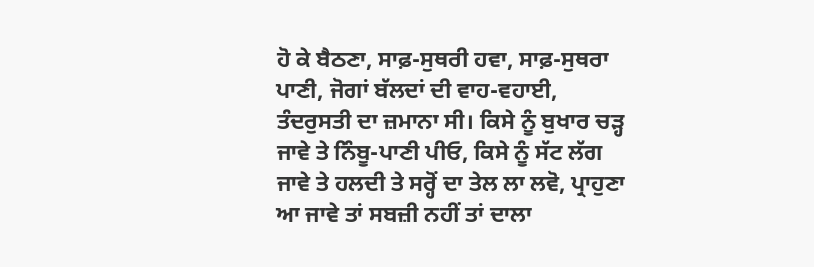ਹੋ ਕੇ ਬੈਠਣਾ, ਸਾਫ਼-ਸੁਥਰੀ ਹਵਾ, ਸਾਫ਼-ਸੁਥਰਾ ਪਾਣੀ, ਜੋਗਾਂ ਬੱਲਦਾਂ ਦੀ ਵਾਹ-ਵਹਾਈ, ਤੰਦਰੁਸਤੀ ਦਾ ਜ਼ਮਾਨਾ ਸੀ। ਕਿਸੇ ਨੂੰ ਬੁਖਾਰ ਚੜ੍ਹ ਜਾਵੇ ਤੇ ਨਿੰਬੂ-ਪਾਣੀ ਪੀਓ, ਕਿਸੇ ਨੂੰ ਸੱਟ ਲੱਗ ਜਾਵੇ ਤੇ ਹਲਦੀ ਤੇ ਸਰ੍ਹੋਂ ਦਾ ਤੇਲ ਲਾ ਲਵੋ, ਪ੍ਰਾਹੁਣਾ ਆ ਜਾਵੇ ਤਾਂ ਸਬਜ਼ੀ ਨਹੀਂ ਤਾਂ ਦਾਲਾ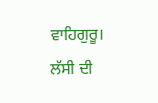ਵਾਹਿਗੁਰੂ। ਲੱਸੀ ਦੀ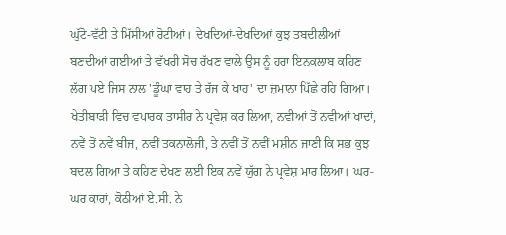ਘੁੱਟੋ-ਵੱਟੀ ਤੇ ਮਿੱਸੀਆਂ ਰੋਟੀਆਂ। ਦੇਖਦਿਆਂ-ਦੇਖਦਿਆਂ ਕੁਝ ਤਬਦੀਲੀਆਂ ਬਣਦੀਆਂ ਗਈਆਂ ਤੇ ਵੱਖਰੀ ਸੋਚ ਰੱਖਣ ਵਾਲੇ ਉਸ ਨੂੰ ਹਰਾ ਇਨਕਲਾਬ ਕਹਿਣ ਲੱਗ ਪਏ ਜਿਸ ਨਾਲ 'ਡੂੰਘਾ ਵਾਹ ਤੇ ਰੱਜ ਕੇ ਖਾਹ' ਦਾ ਜ਼ਮਾਨਾ ਪਿੱਛੇ ਰਹਿ ਗਿਆ। ਖੇਤੀਬਾੜੀ ਵਿਚ ਵਪਾਰਕ ਤਾਸੀਰ ਨੇ ਪ੍ਰਵੇਸ਼ ਕਰ ਲਿਆ, ਨਵੀਆਂ ਤੋਂ ਨਵੀਆਂ ਖਾਦਾਂ, ਨਵੇਂ ਤੋਂ ਨਵੇਂ ਬੀਜ, ਨਵੀਂ ਤਕਨਾਲੋਜੀ, ਤੇ ਨਵੀਂ ਤੋਂ ਨਵੀਂ ਮਸ਼ੀਨ ਜਾਣੀ ਕਿ ਸਭ ਕੁਝ ਬਦਲ ਗਿਆ ਤੇ ਕਹਿਣ ਦੇਖਣ ਲਈ ਇਕ ਨਵੇਂ ਯੁੱਗ ਨੇ ਪ੍ਰਵੇਸ਼ ਮਾਰ ਲਿਆ। ਘਰ-ਘਰ ਕਾਰਾਂ, ਕੋਠੀਆਂ ਏ.ਸੀ. ਨੇ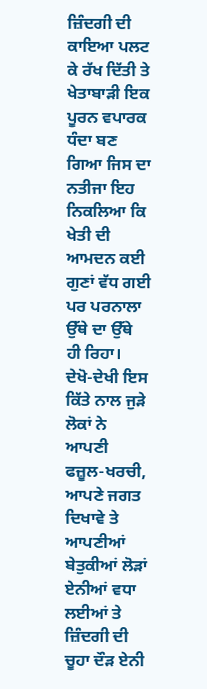ਜ਼ਿੰਦਗੀ ਦੀ ਕਾਇਆ ਪਲਟ ਕੇ ਰੱਖ ਦਿੱਤੀ ਤੇ ਖੇਤਾਬਾੜੀ ਇਕ ਪੂਰਨ ਵਪਾਰਕ ਧੰਦਾ ਬਣ ਗਿਆ ਜਿਸ ਦਾ ਨਤੀਜਾ ਇਹ ਨਿਕਲਿਆ ਕਿ ਖੇਤੀ ਦੀ ਆਮਦਨ ਕਈ ਗੁਣਾਂ ਵੱਧ ਗਈ ਪਰ ਪਰਨਾਲਾ ਉੱਥੇ ਦਾ ਉੱਥੇ ਹੀ ਰਿਹਾ। ਦੇਖੋ-ਦੇਖੀ ਇਸ ਕਿੱਤੇ ਨਾਲ ਜੁੜੇ ਲੋਕਾਂ ਨੇ ਆਪਣੀ ਫਜ਼ੂਲ-ਖਰਚੀ, ਆਪਣੇ ਜਗਤ ਦਿਖਾਵੇ ਤੇ ਆਪਣੀਆਂ ਬੇਤੁਕੀਆਂ ਲੋੜਾਂ ਏਨੀਆਂ ਵਧਾ ਲਈਆਂ ਤੇ ਜ਼ਿੰਦਗੀ ਦੀ ਚੂਹਾ ਦੌੜ ਏਨੀ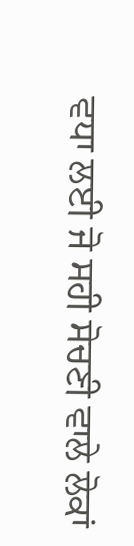ਵਧਾ ਲਈ ਜੋ ਸਹੀ ਸੋਚਣੀ ਵਾਲੇ ਲੋਕਾਂ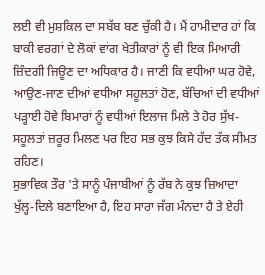ਲਈ ਵੀ ਮੁਸ਼ਕਿਲ ਦਾ ਸਬੱਬ ਬਣ ਚੁੱਕੀ ਹੈ। ਮੈਂ ਹਾਮੀਦਾਰ ਹਾਂ ਕਿ ਬਾਕੀ ਵਰਗਾਂ ਦੇ ਲੋਕਾਂ ਵਾਂਗ ਖੇਤੀਕਾਰਾਂ ਨੂੰ ਵੀ ਇਕ ਮਿਆਰੀ ਜ਼ਿੰਦਗੀ ਜਿਊਣ ਦਾ ਅਧਿਕਾਰ ਹੈ। ਜਾਣੀ ਕਿ ਵਧੀਆ ਘਰ ਹੋਵੇ, ਆਉਣ-ਜਾਣ ਦੀਆਂ ਵਧੀਆ ਸਹੂਲਤਾਂ ਹੋਣ, ਬੱਚਿਆਂ ਦੀ ਵਧੀਆਂ ਪੜ੍ਹਾਈ ਹੋਵੇ ਬਿਮਾਰਾਂ ਨੂੰ ਵਧੀਆਂ ਇਲਾਜ ਮਿਲੇ ਤੇ ਹੋਰ ਸੁੱਖ-ਸਹੂਲਤਾਂ ਜ਼ਰੂਰ ਮਿਲਣ ਪਰ ਇਹ ਸਭ ਕੁਝ ਕਿਸੇ ਹੱਦ ਤੱਕ ਸੀਮਤ ਰਹਿਣ।
ਸੁਭਾਵਿਕ ਤੌਰ 'ਤੇ ਸਾਨੂੰ ਪੰਜਾਬੀਆਂ ਨੂੰ ਰੱਬ ਨੇ ਕੁਝ ਜ਼ਿਆਦਾ ਖੁੱਲ੍ਹ-ਦਿਲੇ ਬਣਾਇਆ ਹੈ, ਇਹ ਸਾਰਾ ਜੱਗ ਮੰਨਦਾ ਹੈ ਤੇ ਏਹੀ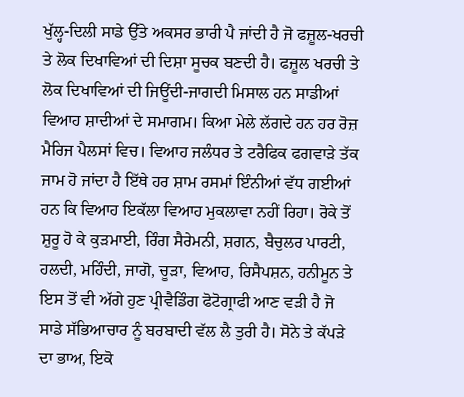ਖੁੱਲ੍ਹ-ਦਿਲੀ ਸਾਡੇ ਉੱਤੇ ਅਕਸਰ ਭਾਰੀ ਪੈ ਜਾਂਦੀ ਹੈ ਜੋ ਫਜ਼ੂਲ-ਖਰਚੀ ਤੇ ਲੋਕ ਦਿਖਾਵਿਆਂ ਦੀ ਦਿਸ਼ਾ ਸੂਚਕ ਬਣਦੀ ਹੈ। ਫਜ਼ੂਲ ਖਰਚੀ ਤੇ ਲੋਕ ਦਿਖਾਵਿਆਂ ਦੀ ਜਿਊਂਦੀ-ਜਾਗਦੀ ਮਿਸਾਲ ਹਨ ਸਾਡੀਆਂ ਵਿਆਹ ਸ਼ਾਦੀਆਂ ਦੇ ਸਮਾਗਮ। ਕਿਆ ਮੇਲੇ ਲੱਗਦੇ ਹਨ ਹਰ ਰੋਜ਼ ਮੈਰਿਜ ਪੈਲਸਾਂ ਵਿਚ। ਵਿਆਹ ਜਲੰਧਰ ਤੇ ਟਰੈਫਿਕ ਫਗਵਾੜੇ ਤੱਕ ਜਾਮ ਹੋ ਜਾਂਦਾ ਹੈ ਇੱਥੇ ਹਰ ਸ਼ਾਮ ਰਸਮਾਂ ਇੰਨੀਆਂ ਵੱਧ ਗਈਆਂ ਹਨ ਕਿ ਵਿਆਹ ਇਕੱਲਾ ਵਿਆਹ ਮੁਕਲਾਵਾ ਨਹੀਂ ਰਿਹਾ। ਰੋਕੇ ਤੋਂ ਸ਼ੁਰੂ ਹੋ ਕੇ ਕੁੜਮਾਈ, ਰਿੰਗ ਸੈਰੇਮਨੀ, ਸ਼ਗਨ, ਬੈਚੁਲਰ ਪਾਰਟੀ, ਹਲਦੀ, ਮਹਿੰਦੀ, ਜਾਗੋ, ਚੂੜਾ, ਵਿਆਹ, ਰਿਸੈਪਸ਼ਨ, ਹਨੀਮੂਨ ਤੇ ਇਸ ਤੋਂ ਵੀ ਅੱਗੇ ਹੁਣ ਪ੍ਰੀਵੈਡਿੰਗ ਫੋਟੋਗ੍ਰਾਫੀ ਆਣ ਵੜੀ ਹੈ ਜੋ ਸਾਡੇ ਸੱਭਿਆਚਾਰ ਨੂੰ ਬਰਬਾਦੀ ਵੱਲ ਲੈ ਤੁਰੀ ਹੈ। ਸੋਨੇ ਤੇ ਕੱਪੜੇ ਦਾ ਭਾਅ, ਇਕੋ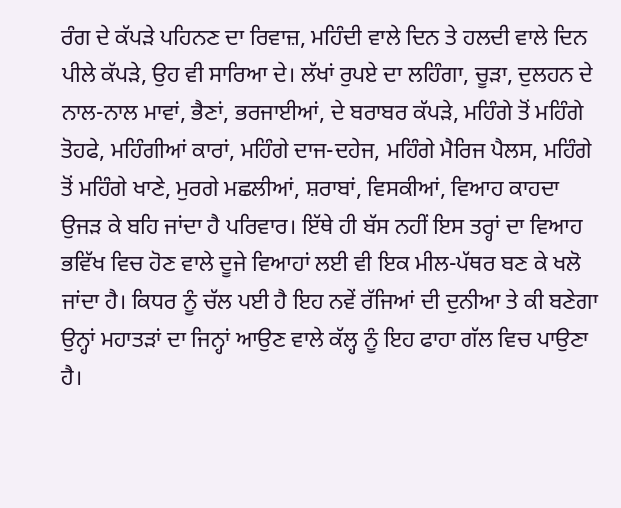ਰੰਗ ਦੇ ਕੱਪੜੇ ਪਹਿਨਣ ਦਾ ਰਿਵਾਜ਼, ਮਹਿੰਦੀ ਵਾਲੇ ਦਿਨ ਤੇ ਹਲਦੀ ਵਾਲੇ ਦਿਨ ਪੀਲੇ ਕੱਪੜੇ, ਉਹ ਵੀ ਸਾਰਿਆ ਦੇ। ਲੱਖਾਂ ਰੁਪਏ ਦਾ ਲਹਿੰਗਾ, ਚੂੜਾ, ਦੁਲਹਨ ਦੇ ਨਾਲ-ਨਾਲ ਮਾਵਾਂ, ਭੈਣਾਂ, ਭਰਜਾਈਆਂ, ਦੇ ਬਰਾਬਰ ਕੱਪੜੇ, ਮਹਿੰਗੇ ਤੋਂ ਮਹਿੰਗੇ ਤੋਹਫੇ, ਮਹਿੰਗੀਆਂ ਕਾਰਾਂ, ਮਹਿੰਗੇ ਦਾਜ-ਦਹੇਜ, ਮਹਿੰਗੇ ਮੈਰਿਜ ਪੈਲਸ, ਮਹਿੰਗੇ ਤੋਂ ਮਹਿੰਗੇ ਖਾਣੇ, ਮੁਰਗੇ ਮਛਲੀਆਂ, ਸ਼ਰਾਬਾਂ, ਵਿਸਕੀਆਂ, ਵਿਆਹ ਕਾਹਦਾ ਉਜੜ ਕੇ ਬਹਿ ਜਾਂਦਾ ਹੈ ਪਰਿਵਾਰ। ਇੱਥੇ ਹੀ ਬੱਸ ਨਹੀਂ ਇਸ ਤਰ੍ਹਾਂ ਦਾ ਵਿਆਹ ਭਵਿੱਖ ਵਿਚ ਹੋਣ ਵਾਲੇ ਦੂਜੇ ਵਿਆਹਾਂ ਲਈ ਵੀ ਇਕ ਮੀਲ-ਪੱਥਰ ਬਣ ਕੇ ਖਲੋ ਜਾਂਦਾ ਹੈ। ਕਿਧਰ ਨੂੰ ਚੱਲ ਪਈ ਹੈ ਇਹ ਨਵੇਂ ਰੱਜਿਆਂ ਦੀ ਦੁਨੀਆ ਤੇ ਕੀ ਬਣੇਗਾ ਉਨ੍ਹਾਂ ਮਹਾਤੜਾਂ ਦਾ ਜਿਨ੍ਹਾਂ ਆਉਣ ਵਾਲੇ ਕੱਲ੍ਹ ਨੂੰ ਇਹ ਫਾਹਾ ਗੱਲ ਵਿਚ ਪਾਉਣਾ ਹੈ।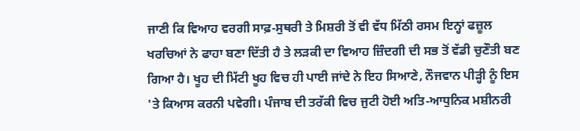ਜਾਣੀ ਕਿ ਵਿਆਹ ਵਰਗੀ ਸਾਫ਼-ਸੁਥਰੀ ਤੇ ਮਿਸ਼ਰੀ ਤੋਂ ਵੀ ਵੱਧ ਮਿੱਠੀ ਰਸਮ ਇਨ੍ਹਾਂ ਫਜ਼ੂਲ ਖਰਚਿਆਂ ਨੇ ਫਾਹਾ ਬਣਾ ਦਿੱਤੀ ਹੈ ਤੇ ਲੜਕੀ ਦਾ ਵਿਆਹ ਜ਼ਿੰਦਗੀ ਦੀ ਸਭ ਤੋਂ ਵੱਡੀ ਚੁਣੌਤੀ ਬਣ ਗਿਆ ਹੈ। ਖੂਹ ਦੀ ਮਿੱਟੀ ਖੂਹ ਵਿਚ ਹੀ ਪਾਈ ਜਾਂਦੇ ਨੇ ਇਹ ਸਿਆਣੇ, ਨੌਜਵਾਨ ਪੀੜ੍ਹੀ ਨੂੰ ਇਸ 'ਤੇ ਕਿਆਸ ਕਰਨੀ ਪਵੇਗੀ। ਪੰਜਾਬ ਦੀ ਤਰੱਕੀ ਵਿਚ ਜੁਟੀ ਹੋਈ ਅਤਿ-ਆਧੁਨਿਕ ਮਸ਼ੀਨਰੀ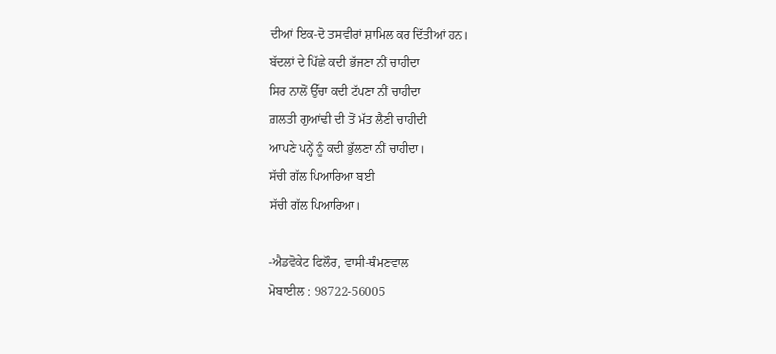ਦੀਆਂ ਇਕ-ਦੋ ਤਸਵੀਰਾਂ ਸ਼ਾਮਿਲ ਕਰ ਦਿੱਤੀਆਂ ਹਨ।
ਬੱਦਲਾਂ ਦੇ ਪਿੱਛੇ ਕਦੀ ਭੱਜਣਾ ਨੀਂ ਚਾਹੀਦਾ
ਸਿਰ ਨਾਲੋਂ ਉੱਚਾ ਕਦੀ ਟੱਪਣਾ ਨੀਂ ਚਾਹੀਦਾ
ਗ਼ਲਤੀ ਗੁਆਂਢੀ ਦੀ ਤੋਂ ਮੱਤ ਲੈਣੀ ਚਾਹੀਦੀ
ਆਪਣੇ ਪਨ੍ਹੇਂ ਨੂੰ ਕਦੀ ਭੁੱਲਣਾ ਨੀਂ ਚਾਹੀਦਾ।
ਸੱਚੀ ਗੱਲ ਪਿਆਰਿਆ ਬਈ
ਸੱਚੀ ਗੱਲ ਪਿਆਰਿਆ।

-ਐਡਵੋਕੇਟ ਫਿਲੌਰ, ਵਾਸੀ-ਥੰਮਣਵਾਲ
ਮੋਬਾਈਲ : 98722-56005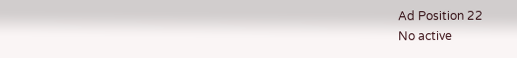Ad Position 22
No active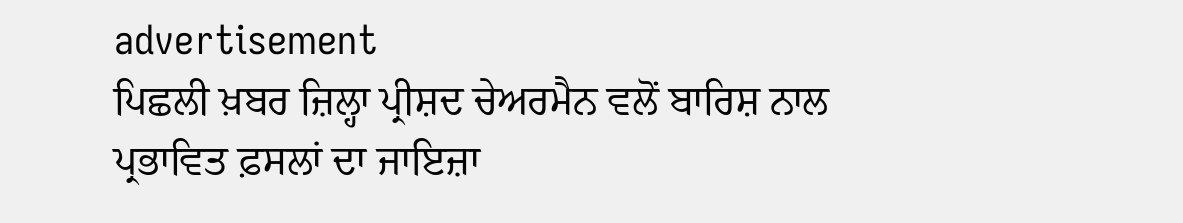advertisement
ਪਿਛਲੀ ਖ਼ਬਰ ਜ਼ਿਲ੍ਹਾ ਪ੍ਰੀਸ਼ਦ ਚੇਅਰਮੈਨ ਵਲੋਂ ਬਾਰਿਸ਼ ਨਾਲ ਪ੍ਰਭਾਵਿਤ ਫ਼ਸਲਾਂ ਦਾ ਜਾਇਜ਼ਾ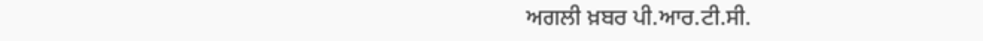ਅਗਲੀ ਖ਼ਬਰ ਪੀ.ਆਰ.ਟੀ.ਸੀ.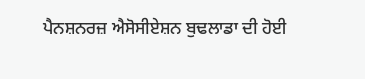ਪੈਨਸ਼ਨਰਜ਼ ਐਸੋਸੀਏਸ਼ਨ ਬੁਢਲਾਡਾ ਦੀ ਹੋਈ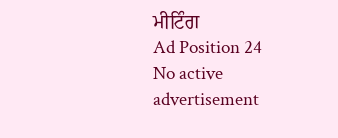ਮੀਟਿੰਗ
Ad Position 24
No active advertisement